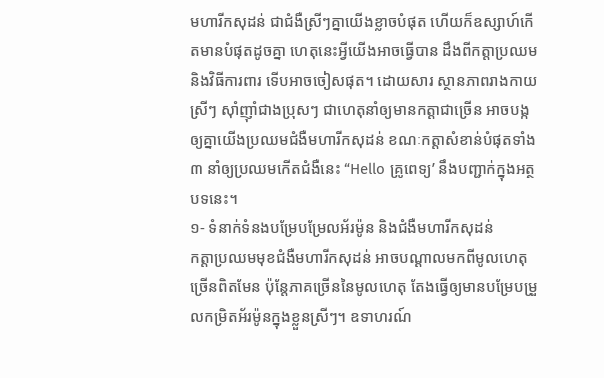មហារីកសុដន់ ជាជំងឺស្រីៗគ្នាយើងខ្លាចបំផុត ហើយក៏ឧស្សាហ៍កើតមានបំផុតដូចគ្នា ហេតុនេះអ្វីយើងអាចធ្វើបាន ដឹងពីកត្តាប្រឈម និងវិធីការពារ ទើបអាចចៀសផុត។ ដោយសារ ស្ថានភាពរាងកាយស្រីៗ ស៊ាំញ៉ាំជាងប្រុសៗ ជាហេតុនាំឲ្យមានកត្តាជាច្រើន អាចបង្កឲ្យគ្នាយើងប្រឈមជំងឺមហារីកសុដន់ ខណៈកត្តាសំខាន់បំផុតទាំង ៣ នាំឲ្យប្រឈមកើតជំងឺនេះ “Hello គ្រូពេទ្យ’ នឹងបញ្ជាក់ក្នុងអត្ថបទនេះ។
១- ទំនាក់ទំនងបម្រែបម្រែលអ័រម៉ូន និងជំងឺមហារីកសុដន់
កត្តាប្រឈមមុខជំងឺមហារីកសុដន់ អាចបណ្ដាលមកពីមូលហេតុច្រើនពិតមែន ប៉ុន្តែភាគច្រើននៃមូលហេតុ តែងធ្វើឲ្យមានបម្រែបម្រួលកម្រិតអ័រម៉ូនក្នុងខ្លួនស្រីៗ។ ឧទាហរណ៍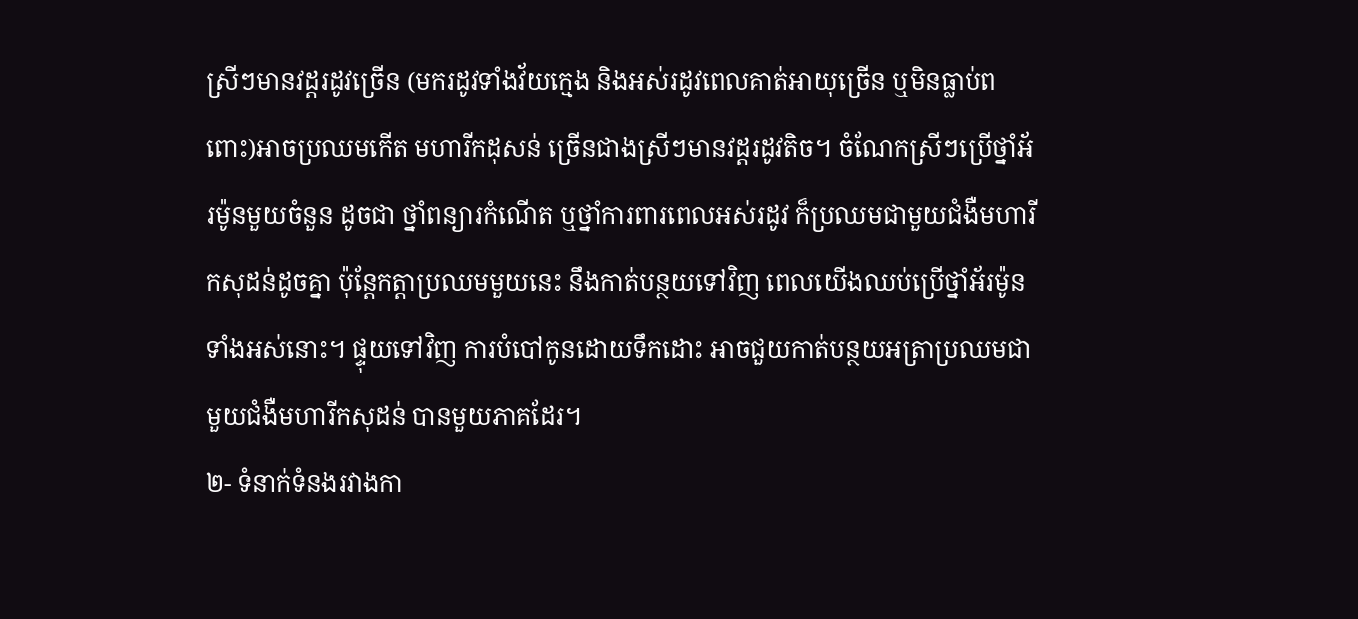ស្រីៗមានវដ្ដរដូវច្រើន (មករដូវទាំងវ័យក្មេង និងអស់រដូវពេលគាត់អាយុច្រើន ឬមិនធ្លាប់ពពោះ)អាចប្រឈមកើត មហារីកដុសន់ ច្រើនជាងស្រីៗមានវដ្តរដូវតិច។ ចំណែកស្រីៗប្រើថ្នាំអ័រម៉ូនមួយចំនួន ដូចជា ថ្នាំពន្យារកំណើត ឬថ្នាំការពារពេលអស់រដូវ ក៏ប្រឈមជាមួយជំងឺមហារីកសុដន់ដូចគ្នា ប៉ុន្តែកត្តាប្រឈមមួយនេះ នឹងកាត់បន្ថយទៅវិញ ពេលយើងឈប់ប្រើថ្នាំអ័រម៉ូនទាំងអស់នោះ។ ផ្ទុយទៅវិញ ការបំបៅកូនដោយទឹកដោះ អាចជួយកាត់បន្ថយអត្រាប្រឈមជាមួយជំងឺមហារីកសុដន់ បានមួយភាគដែរ។
២- ទំនាក់ទំនងរវាងកា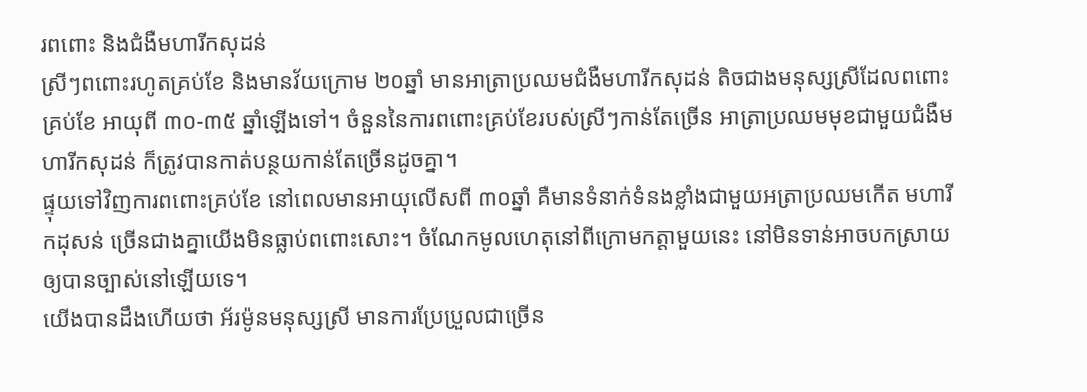រពពោះ និងជំងឺមហារីកសុដន់
ស្រីៗពពោះរហូតគ្រប់ខែ និងមានវ័យក្រោម ២០ឆ្នាំ មានអាត្រាប្រឈមជំងឺមហារីកសុដន់ តិចជាងមនុស្សស្រីដែលពពោះគ្រប់ខែ អាយុពី ៣០-៣៥ ឆ្នាំឡើងទៅ។ ចំនួននៃការពពោះគ្រប់ខែរបស់ស្រីៗកាន់តែច្រើន អាត្រាប្រឈមមុខជាមួយជំងឺមហារីកសុដន់ ក៏ត្រូវបានកាត់បន្ថយកាន់តែច្រើនដូចគ្នា។
ផ្ទុយទៅវិញការពពោះគ្រប់ខែ នៅពេលមានអាយុលើសពី ៣០ឆ្នាំ គឺមានទំនាក់ទំនងខ្លាំងជាមួយអត្រាប្រឈមកើត មហារីកដុសន់ ច្រើនជាងគ្នាយើងមិនធ្លាប់ពពោះសោះ។ ចំណែកមូលហេតុនៅពីក្រោមកត្តាមួយនេះ នៅមិនទាន់អាចបកស្រាយឲ្យបានច្បាស់នៅឡើយទេ។
យើងបានដឹងហើយថា អ័រម៉ូនមនុស្សស្រី មានការប្រែប្រួលជាច្រើន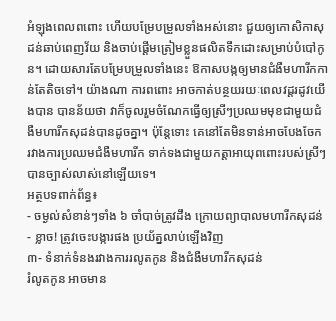អំឡុងពេលពពោះ ហើយបម្រែបម្រួលទាំងអស់នោះ ជួយឲ្យកោសិកាសុដន់ឆាប់ពេញវ័យ និងចាប់ផ្ដើមត្រៀមខ្លួនផលិតទឹកដោះសម្រាប់បំបៅកូន។ ដោយសារតែបម្រែបម្រួលទាំងនេះ ឱកាសបង្កឲ្យមានជំងឺមហារីកកាន់តែតិចទៅ។ យ៉ាងណា ការពពោះ អាចកាត់បន្ថយរយៈពេលវដ្ដរដូវយើងបាន បានន័យថា វាក៏ចូលរួមចំណែកធ្វើឲ្យស្រីៗប្រឈមមុខជាមួយជំងឺមហារីកសុដន់បានដូចគ្នា។ ប៉ុន្តែទោះ គេនៅតែមិនទាន់អាចបែងចែក រវាងការប្រឈមជំងឺមហារីក ទាក់ទងជាមួយកត្តាអាយុពពោះរបស់ស្រីៗបានច្បាស់លាស់នៅឡើយទេ។
អត្ថបទពាក់ព័ន្ធ៖
- ចម្ងល់សំខាន់ៗទាំង ៦ ចាំបាច់ត្រូវដឹង ក្រោយព្យាបាលមហារីកសុដន់
- ខ្លាច! ត្រូវចេះបង្ការផង ប្រយ័ត្នលាប់ឡើងវិញ
៣- ទំនាក់ទំនងរវាងការរលូតកូន និងជំងឺមហារីកសុដន់
រំលូតកូន អាចមាន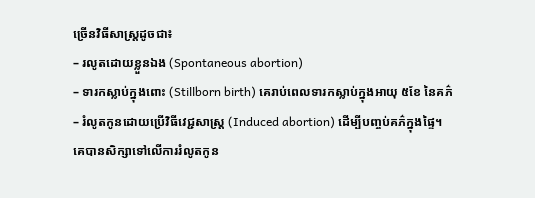ច្រើនវិធីសាស្ត្រដូចជា៖
– រលូតដោយខ្លួនឯង (Spontaneous abortion)
– ទារកស្លាប់ក្នុងពោះ (Stillborn birth) គេរាប់ពេលទារកស្លាប់ក្នុងអាយុ ៥ខែ នៃគភ៌
– រំលូតកូនដោយប្រើវិធីវេជ្ជសាស្រ្ដ (Induced abortion) ដើម្បីបញ្ចប់គភ៌ក្នុងផ្ទៃ។
គេបានសិក្សាទៅលើការរំលូតកូន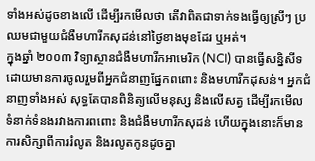ទាំងអស់ដូចខាងលើ ដើម្បីរកមើលថា តើវាពិតជាទាក់ទងធ្វើឲ្យស្រីៗ ប្រឈមជាមួយជំងឺមហារីកសុដន់នៅថ្ងៃខាងមុខដែរ ឬអត់។
ក្នុងឆ្នាំ ២០០៣ វិទ្យាស្ថានជំងឺមហារីកអាមេរិក (NCI) បានធ្វើសន្និសីទ ដោយមានការចូលរួមពីអ្នកជំនាញផ្នែកពពោះ និងមហារីកដុសន់។ អ្នកជំនាញទាំងអស់ សុទ្ធតែបានពិនិត្យលើមនុស្ស និងលើសត្វ ដើម្បីរកមើលទំនាក់ទំនងរវាងការពពោះ និងជំងឺមហារីកសុដន់ ហើយក្នុងនោះក៏មានការសិក្សាពីការរំលូត និងរលូតកូនដូចគ្នា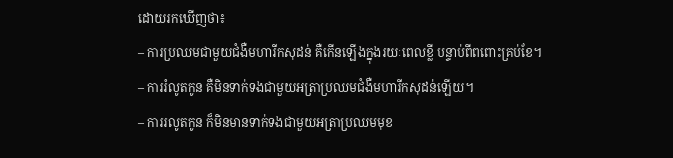ដោយរកឃើញថា៖
– ការប្រឈមជាមួយជំងឺមហារីកសុដន់ គឺកើនឡើងក្នុងរយៈពេលខ្លី បន្ទាប់ពីពពោះគ្រប់ខែ។
– ការរំលូតកូន គឺមិនទាក់ទងជាមួយអត្រាប្រឈមជំងឺមហារីកសុដន់ឡើយ។
– ការរលូតកូន ក៏មិនមានទាក់ទងជាមួយអត្រាប្រឈមមុខ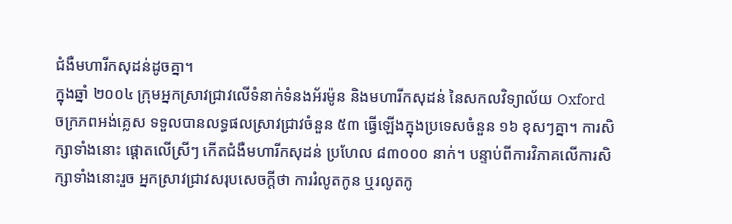ជំងឺមហារីកសុដន់ដូចគ្នា។
ក្នុងឆ្នាំ ២០០៤ ក្រុមអ្នកស្រាវជ្រាវលើទំនាក់ទំនងអ័រម៉ូន និងមហារីកសុដន់ នៃសកលវិទ្យាល័យ Oxford ចក្រភពអង់គ្លេស ទទួលបានលទ្ធផលស្រាវជ្រាវចំនួន ៥៣ ធ្វើឡើងក្នុងប្រទេសចំនួន ១៦ ខុសៗគ្នា។ ការសិក្សាទាំងនោះ ផ្តោតលើស្រីៗ កើតជំងឺមហារីកសុដន់ ប្រហែល ៨៣០០០ នាក់។ បន្ទាប់ពីការវិភាគលើការសិក្សាទាំងនោះរួច អ្នកស្រាវជ្រាវសរុបសេចក្តីថា ការរំលូតកូន ឬរលូតកូ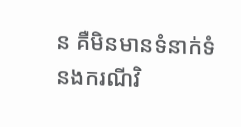ន គឺមិនមានទំនាក់ទំនងករណីវិ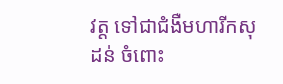វត្ដ ទៅជាជំងឺមហារីកសុដន់ ចំពោះ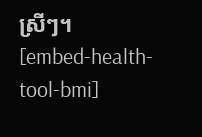ស្រីៗ។
[embed-health-tool-bmi]